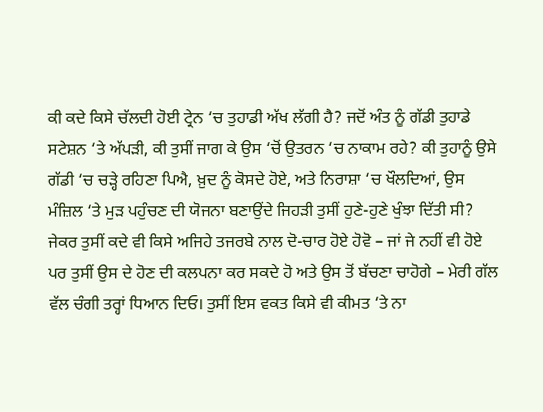ਕੀ ਕਦੇ ਕਿਸੇ ਚੱਲਦੀ ਹੋਈ ਟ੍ਰੇਨ ‘ਚ ਤੁਹਾਡੀ ਅੱਖ ਲੱਗੀ ਹੈ? ਜਦੋਂ ਅੰਤ ਨੂੰ ਗੱਡੀ ਤੁਹਾਡੇ ਸਟੇਸ਼ਨ ‘ਤੇ ਅੱਪੜੀ, ਕੀ ਤੁਸੀਂ ਜਾਗ ਕੇ ਉਸ ‘ਚੋਂ ਉਤਰਨ ‘ਚ ਨਾਕਾਮ ਰਹੇ? ਕੀ ਤੁਹਾਨੂੰ ਉਸੇ ਗੱਡੀ ‘ਚ ਚੜ੍ਹੇ ਰਹਿਣਾ ਪਿਐ, ਖ਼ੁਦ ਨੂੰ ਕੋਸਦੇ ਹੋਏ, ਅਤੇ ਨਿਰਾਸ਼ਾ ‘ਚ ਖੌਲਦਿਆਂ, ਉਸ ਮੰਜ਼ਿਲ ‘ਤੇ ਮੁੜ ਪਹੁੰਚਣ ਦੀ ਯੋਜਨਾ ਬਣਾਉਂਦੇ ਜਿਹੜੀ ਤੁਸੀਂ ਹੁਣੇ-ਹੁਣੇ ਖੁੰਝਾ ਦਿੱਤੀ ਸੀ? ਜੇਕਰ ਤੁਸੀਂ ਕਦੇ ਵੀ ਕਿਸੇ ਅਜਿਹੇ ਤਜਰਬੇ ਨਾਲ ਦੋ-ਚਾਰ ਹੋਏ ਹੋਵੋ – ਜਾਂ ਜੇ ਨਹੀਂ ਵੀ ਹੋਏ ਪਰ ਤੁਸੀਂ ਉਸ ਦੇ ਹੋਣ ਦੀ ਕਲਪਨਾ ਕਰ ਸਕਦੇ ਹੋ ਅਤੇ ਉਸ ਤੋਂ ਬੱਚਣਾ ਚਾਹੋਗੇ – ਮੇਰੀ ਗੱਲ ਵੱਲ ਚੰਗੀ ਤਰ੍ਹਾਂ ਧਿਆਨ ਦਿਓ। ਤੁਸੀਂ ਇਸ ਵਕਤ ਕਿਸੇ ਵੀ ਕੀਮਤ ‘ਤੇ ਨਾ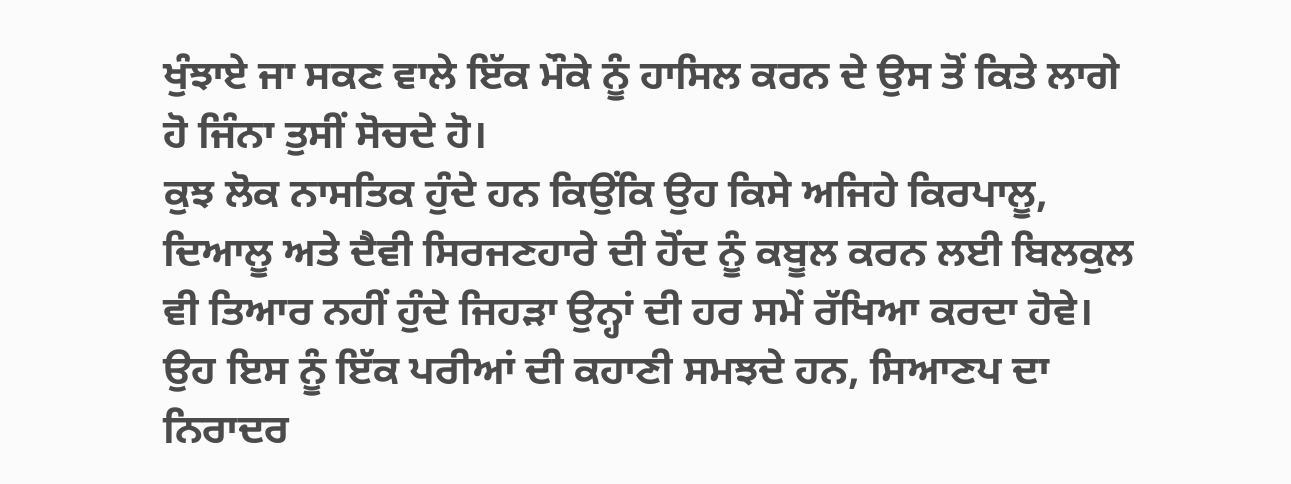ਖੁੰਝਾਏ ਜਾ ਸਕਣ ਵਾਲੇ ਇੱਕ ਮੌਕੇ ਨੂੰ ਹਾਸਿਲ ਕਰਨ ਦੇ ਉਸ ਤੋਂ ਕਿਤੇ ਲਾਗੇ ਹੋ ਜਿੰਨਾ ਤੁਸੀਂ ਸੋਚਦੇ ਹੋ।
ਕੁਝ ਲੋਕ ਨਾਸਤਿਕ ਹੁੰਦੇ ਹਨ ਕਿਉਂਕਿ ਉਹ ਕਿਸੇ ਅਜਿਹੇ ਕਿਰਪਾਲੂ, ਦਿਆਲੂ ਅਤੇ ਦੈਵੀ ਸਿਰਜਣਹਾਰੇ ਦੀ ਹੋਂਦ ਨੂੰ ਕਬੂਲ ਕਰਨ ਲਈ ਬਿਲਕੁਲ ਵੀ ਤਿਆਰ ਨਹੀਂ ਹੁੰਦੇ ਜਿਹੜਾ ਉਨ੍ਹਾਂ ਦੀ ਹਰ ਸਮੇਂ ਰੱਖਿਆ ਕਰਦਾ ਹੋਵੇ। ਉਹ ਇਸ ਨੂੰ ਇੱਕ ਪਰੀਆਂ ਦੀ ਕਹਾਣੀ ਸਮਝਦੇ ਹਨ, ਸਿਆਣਪ ਦਾ ਨਿਰਾਦਰ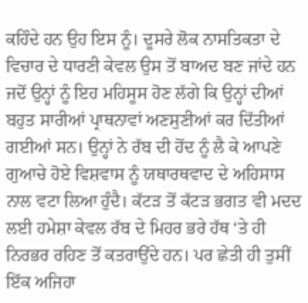ਕਹਿੰਦੇ ਹਨ ਉਹ ਇਸ ਨੂੰ। ਦੂਸਰੇ ਲੋਕ ਨਾਸਤਿਕਤਾ ਦੇ ਵਿਚਾਰ ਦੇ ਧਾਰਣੀ ਕੇਵਲ ਉਸ ਤੋਂ ਬਾਅਦ ਬਣ ਜਾਂਦੇ ਹਨ ਜਦੋਂ ਉਨ੍ਹਾਂ ਨੂੰ ਇਹ ਮਹਿਸੂਸ ਹੋਣ ਲੱਗੇ ਕਿ ਉਨ੍ਹਾਂ ਦੀਆਂ ਬਹੁਤ ਸਾਰੀਆਂ ਪ੍ਰਾਥਨਾਵਾਂ ਅਣਸੁਣੀਆਂ ਕਰ ਦਿੱਤੀਆਂ ਗਈਆਂ ਸਨ। ਉਨ੍ਹਾਂ ਨੇ ਰੱਬ ਦੀ ਹੋਂਦ ਨੂੰ ਲੈ ਕੇ ਆਪਣੇ ਗੁਆਚੇ ਹੋਏ ਵਿਸ਼ਵਾਸ ਨੂੰ ਯਥਾਰਥਵਾਦ ਦੇ ਅਹਿਸਾਸ ਨਾਲ ਵਟਾ ਲਿਆ ਹੁੰਦੈ। ਕੱਟੜ ਤੋਂ ਕੱਟੜ ਭਗਤ ਵੀ ਮਦਦ ਲਈ ਹਮੇਸ਼ਾ ਕੇਵਲ ਰੱਬ ਦੇ ਮਿਹਰ ਭਰੇ ਹੱਥ ‘ਤੇ ਹੀ ਨਿਰਭਰ ਰਹਿਣ ਤੋਂ ਕਤਰਾਉਂਦੇ ਹਨ। ਪਰ ਛੇਤੀ ਹੀ ਤੁਸੀਂ ਇੱਕ ਅਜਿਹਾ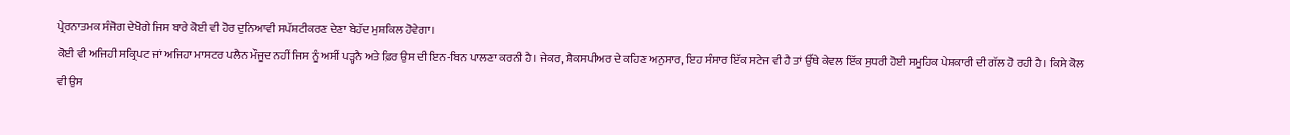ਪ੍ਰੇਰਨਾਤਮਕ ਸੰਜੋਗ ਦੇਖੋਗੇ ਜਿਸ ਬਾਰੇ ਕੋਈ ਵੀ ਹੋਰ ਦੁਨਿਆਵੀ ਸਪੱਸ਼ਟੀਕਰਣ ਦੇਣਾ ਬੇਹੱਦ ਮੁਸ਼ਕਿਲ ਹੋਵੇਗਾ।
ਕੋਈ ਵੀ ਅਜਿਹੀ ਸਕ੍ਰਿਪਟ ਜਾਂ ਅਜਿਹਾ ਮਾਸਟਰ ਪਲੈਨ ਮੌਜੂਦ ਨਹੀਂ ਜਿਸ ਨੂੰ ਅਸੀਂ ਪੜ੍ਹਨੈ ਅਤੇ ਫ਼ਿਰ ਉਸ ਦੀ ਇਨ-ਬਿਨ ਪਾਲਣਾ ਕਰਨੀ ਹੈ। ਜੇਕਰ, ਸ਼ੈਕਸਪੀਅਰ ਦੇ ਕਹਿਣ ਅਨੁਸਾਰ, ਇਹ ਸੰਸਾਰ ਇੱਕ ਸਟੇਜ ਵੀ ਹੈ ਤਾਂ ਉੱਥੇ ਕੇਵਲ ਇੱਕ ਸੁਧਰੀ ਹੋਈ ਸਮੂਹਿਕ ਪੇਸ਼ਕਾਰੀ ਦੀ ਗੱਲ ਹੋ ਰਹੀ ਹੈ। ਕਿਸੇ ਕੋਲ ਵੀ ਉਸ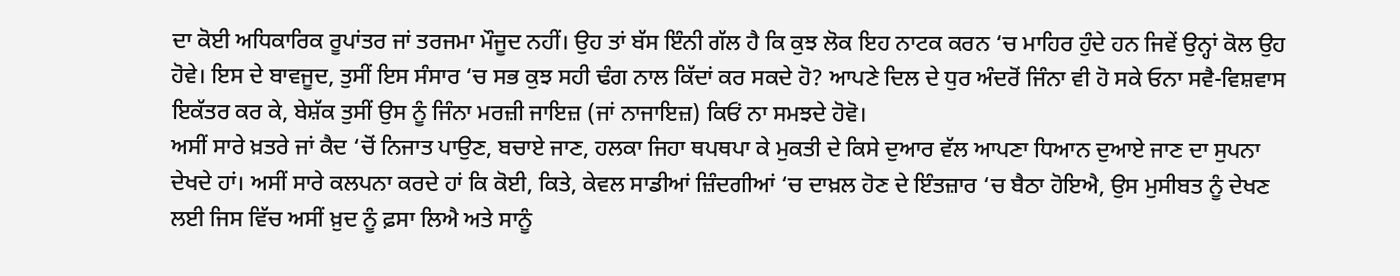ਦਾ ਕੋਈ ਅਧਿਕਾਰਿਕ ਰੂਪਾਂਤਰ ਜਾਂ ਤਰਜਮਾ ਮੌਜੂਦ ਨਹੀਂ। ਉਹ ਤਾਂ ਬੱਸ ਇੰਨੀ ਗੱਲ ਹੈ ਕਿ ਕੁਝ ਲੋਕ ਇਹ ਨਾਟਕ ਕਰਨ ‘ਚ ਮਾਹਿਰ ਹੁੰਦੇ ਹਨ ਜਿਵੇਂ ਉਨ੍ਹਾਂ ਕੋਲ ਉਹ ਹੋਵੇ। ਇਸ ਦੇ ਬਾਵਜੂਦ, ਤੁਸੀਂ ਇਸ ਸੰਸਾਰ ‘ਚ ਸਭ ਕੁਝ ਸਹੀ ਢੰਗ ਨਾਲ ਕਿੱਦਾਂ ਕਰ ਸਕਦੇ ਹੋ? ਆਪਣੇ ਦਿਲ ਦੇ ਧੁਰ ਅੰਦਰੋਂ ਜਿੰਨਾ ਵੀ ਹੋ ਸਕੇ ਓਨਾ ਸਵੈ-ਵਿਸ਼ਵਾਸ ਇਕੱਤਰ ਕਰ ਕੇ, ਬੇਸ਼ੱਕ ਤੁਸੀਂ ਉਸ ਨੂੰ ਜਿੰਨਾ ਮਰਜ਼ੀ ਜਾਇਜ਼ (ਜਾਂ ਨਾਜਾਇਜ਼) ਕਿਓਂ ਨਾ ਸਮਝਦੇ ਹੋਵੋ।
ਅਸੀਂ ਸਾਰੇ ਖ਼ਤਰੇ ਜਾਂ ਕੈਦ ‘ਚੋਂ ਨਿਜਾਤ ਪਾਉਣ, ਬਚਾਏ ਜਾਣ, ਹਲਕਾ ਜਿਹਾ ਥਪਥਪਾ ਕੇ ਮੁਕਤੀ ਦੇ ਕਿਸੇ ਦੁਆਰ ਵੱਲ ਆਪਣਾ ਧਿਆਨ ਦੁਆਏ ਜਾਣ ਦਾ ਸੁਪਨਾ ਦੇਖਦੇ ਹਾਂ। ਅਸੀਂ ਸਾਰੇ ਕਲਪਨਾ ਕਰਦੇ ਹਾਂ ਕਿ ਕੋਈ, ਕਿਤੇ, ਕੇਵਲ ਸਾਡੀਆਂ ਜ਼ਿੰਦਗੀਆਂ ‘ਚ ਦਾਖ਼ਲ ਹੋਣ ਦੇ ਇੰਤਜ਼ਾਰ ‘ਚ ਬੈਠਾ ਹੋਇਐ, ਉਸ ਮੁਸੀਬਤ ਨੂੰ ਦੇਖਣ ਲਈ ਜਿਸ ਵਿੱਚ ਅਸੀਂ ਖ਼ੁਦ ਨੂੰ ਫ਼ਸਾ ਲਿਐ ਅਤੇ ਸਾਨੂੰ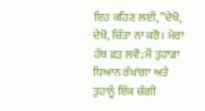ਇਹ ਕਹਿਣ ਲਈ, ”ਦੇਖੋ, ਦੇਖੋ, ਚਿੰਤਾ ਨਾ ਕਰੋ। ਮੇਰਾ ਹੱਥ ਫ਼ੜ ਲਵੋ; ਮੈਂ ਤੁਹਾਡਾ ਧਿਆਨ ਰੱਖਾਂਗਾ ਅਤੇ ਤੁਹਾਨੂੰ ਇੱਕ ਚੰਗੀ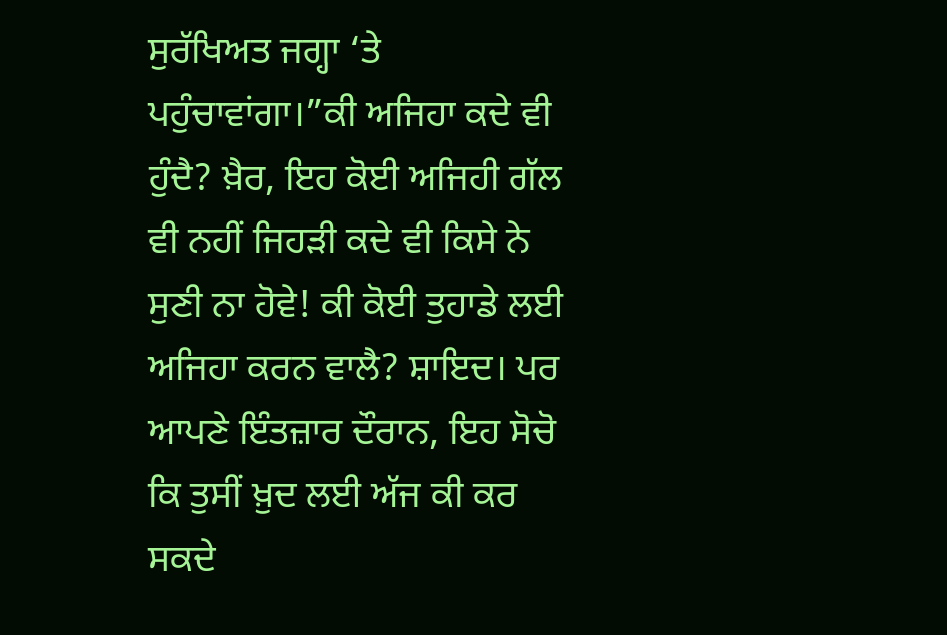ਸੁਰੱਖਿਅਤ ਜਗ੍ਹਾ ‘ਤੇ ਪਹੁੰਚਾਵਾਂਗਾ।”ਕੀ ਅਜਿਹਾ ਕਦੇ ਵੀ ਹੁੰਦੈ? ਖ਼ੈਰ, ਇਹ ਕੋਈ ਅਜਿਹੀ ਗੱਲ ਵੀ ਨਹੀਂ ਜਿਹੜੀ ਕਦੇ ਵੀ ਕਿਸੇ ਨੇ ਸੁਣੀ ਨਾ ਹੋਵੇ! ਕੀ ਕੋਈ ਤੁਹਾਡੇ ਲਈ ਅਜਿਹਾ ਕਰਨ ਵਾਲੈ? ਸ਼ਾਇਦ। ਪਰ ਆਪਣੇ ਇੰਤਜ਼ਾਰ ਦੌਰਾਨ, ਇਹ ਸੋਚੋ ਕਿ ਤੁਸੀਂ ਖ਼ੁਦ ਲਈ ਅੱਜ ਕੀ ਕਰ ਸਕਦੇ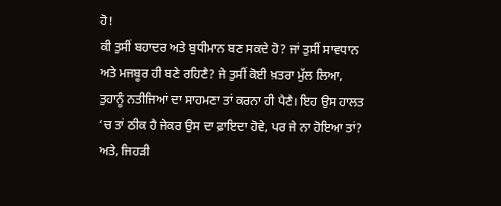ਹੋ!
ਕੀ ਤੁਸੀਂ ਬਹਾਦਰ ਅਤੇ ਬੁਧੀਮਾਨ ਬਣ ਸਕਦੇ ਹੋ? ਜਾਂ ਤੁਸੀਂ ਸਾਵਧਾਨ ਅਤੇ ਮਜਬੂਰ ਹੀ ਬਣੇ ਰਹਿਣੈ? ਜੇ ਤੁਸੀਂ ਕੋਈ ਖ਼ਤਰਾ ਮੁੱਲ ਲਿਆ, ਤੁਹਾਨੂੰ ਨਤੀਜਿਆਂ ਦਾ ਸਾਹਮਣਾ ਤਾਂ ਕਰਨਾ ਹੀ ਪੈਣੈ। ਇਹ ਉਸ ਹਾਲਤ ‘ਚ ਤਾਂ ਠੀਕ ਹੈ ਜੇਕਰ ਉਸ ਦਾ ਫ਼ਾਇਦਾ ਹੋਵੇ, ਪਰ ਜੇ ਨਾ ਹੋਇਆ ਤਾਂ? ਅਤੇ, ਜਿਹੜੀ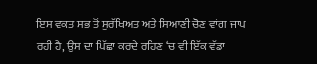ਇਸ ਵਕਤ ਸਭ ਤੋਂ ਸੁਰੱਖਿਅਤ ਅਤੇ ਸਿਆਣੀ ਚੋਣ ਵਾਂਗ ਜਾਪ ਰਹੀ ਹੈ, ਉਸ ਦਾ ਪਿੱਛਾ ਕਰਦੇ ਰਹਿਣ ‘ਚ ਵੀ ਇੱਕ ਵੱਡਾ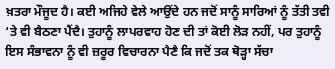ਖ਼ਤਰਾ ਮੌਜੂਦ ਹੈ। ਕਈ ਅਜਿਹੇ ਵੇਲੇ ਆਉਂਦੇ ਹਨ ਜਦੋਂ ਸਾਨੂੰ ਸਾਰਿਆਂ ਨੂੰ ਤੱਤੀ ਤਵੀ ‘ਤੇ ਵੀ ਬੈਠਣਾ ਪੈਂਦੈ। ਤੁਹਾਨੂੰ ਲਾਪਰਵਾਹ ਹੋਣ ਦੀ ਤਾਂ ਕੋਈ ਲੋੜ ਨਹੀਂ, ਪਰ ਤੁਹਾਨੂੰ ਇਸ ਸੰਭਾਵਨਾ ਨੂੰ ਵੀ ਜ਼ਰੂਰ ਵਿਚਾਰਨਾ ਪੈਣੈ ਕਿ ਜਦੋਂ ਤਕ ਥੋੜ੍ਹਾ ਸੱਚਾ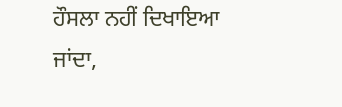ਹੌਸਲਾ ਨਹੀਂ ਦਿਖਾਇਆ ਜਾਂਦਾ,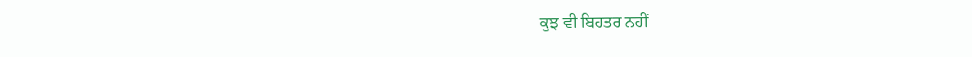ਕੁਝ ਵੀ ਬਿਹਤਰ ਨਹੀਂ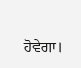ਹੋਵੇਗਾ।